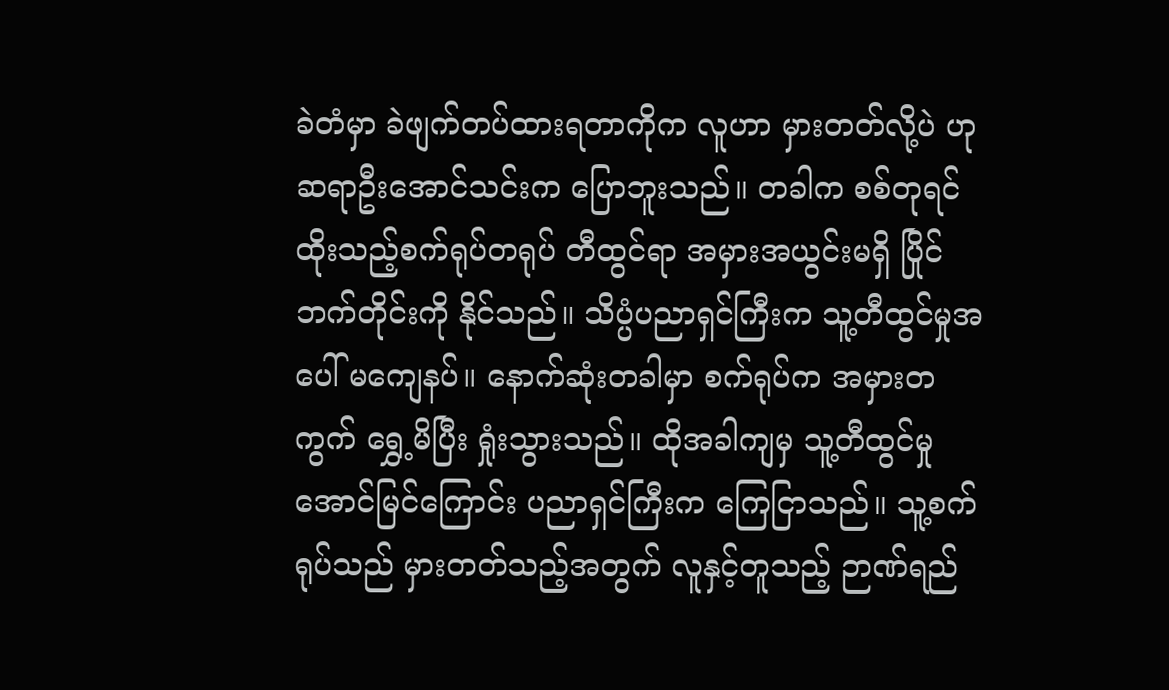ခဲတံမှာ ခဲဖျက်တပ်ထားရတာကိုက လူဟာ မှားတတ်လို့ပဲ ဟု ဆရာဦးအောင်သင်းက ပြောဘူးသည်။ တခါက စစ်တုရင်ထိုးသည့်စက်ရုပ်တရုပ် တီထွင်ရာ အမှားအယွင်းမရှိ ပြိုင်ဘက်တိုင်းကို နိုင်သည်။ သိပ္ပံပညာရှင်ကြီးက သူ့တီထွင်မှုအပေါ် မကျေနပ်။ နောက်ဆုံးတခါမှာ စက်ရုပ်က အမှားတကွက် ရွှေ့မိပြီး ရှုံးသွားသည်။ ထိုအခါကျမှ သူ့တီထွင်မှု အောင်မြင်ကြောင်း ပညာရှင်ကြီးက ကြေငြာသည်။ သူ့စက်ရုပ်သည် မှားတတ်သည့်အတွက် လူနှင့်တူသည့် ဉာဏ်ရည်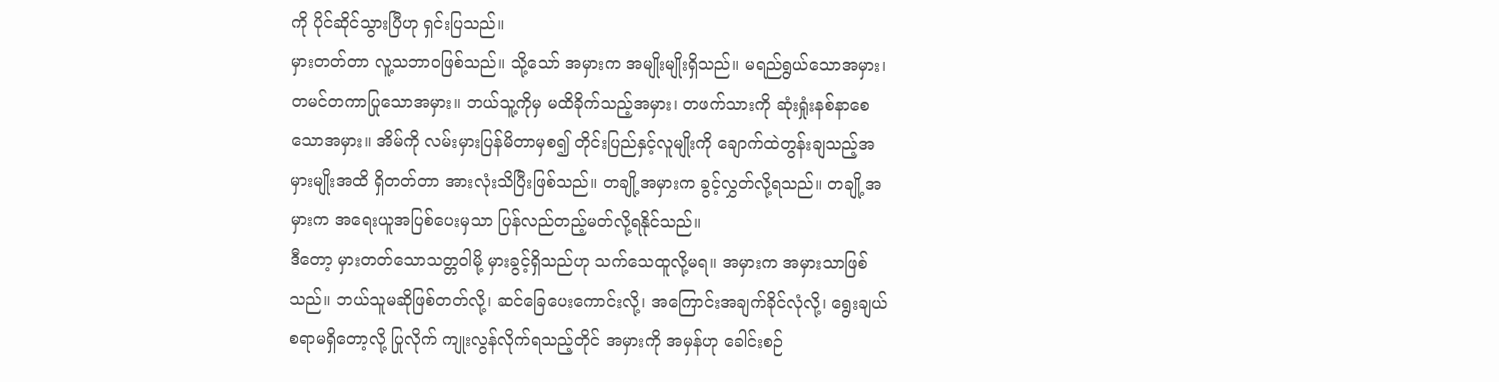ကို ပိုင်ဆိုင်သွားပြီဟု ရှင်းပြသည်။
မှားတတ်တာ လူ့သဘာဝဖြစ်သည်။ သို့သော် အမှားက အမျိုးမျိုးရှိသည်။ မရည်ရွယ်သောအမှား၊ တမင်တကာပြုသောအမှား။ ဘယ်သူ့ကိုမှ မထိခိုက်သည့်အမှား၊ တဖက်သားကို ဆုံးရှုံးနစ်နာစေသောအမှား။ အိမ်ကို လမ်းမှားပြန်မိတာမှစ၍ တိုင်းပြည်နှင့်လူမျိုးကို ချောက်ထဲတွန်းချသည့်အမှားမျိုးအထိ ရှိတတ်တာ အားလုံးသိပြီးဖြစ်သည်။ တချို့အမှားက ခွင့်လွှတ်လို့ရသည်။ တချို့အမှားက အရေးယူအပြစ်ပေးမှသာ ပြန်လည်တည့်မတ်လို့ရနိုင်သည်။
ဒီတော့ မှားတတ်သောသတ္တဝါမို့ မှားခွင့်ရှိသည်ဟု သက်သေထူလို့မရ။ အမှားက အမှားသာဖြစ်သည်။ ဘယ်သူမဆိုဖြစ်တတ်လို့၊ ဆင်ခြေပေးကောင်းလို့၊ အကြောင်းအချက်ခိုင်လုံလို့၊ ရွေးချယ်စရာမရှိတော့လို့ ပြုလိုက် ကျုးလွန်လိုက်ရသည့်တိုင် အမှားကို အမှန်ဟု ခေါင်းစဉ်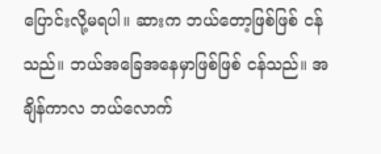ပြောင်းလို့မရပါ။ ဆားက ဘယ်တော့ဖြစ်ဖြစ် ငန်သည်။ ဘယ်အခြေအနေမှာဖြစ်ဖြစ် ငန်သည်။ အချိန်ကာလ ဘယ်လောက်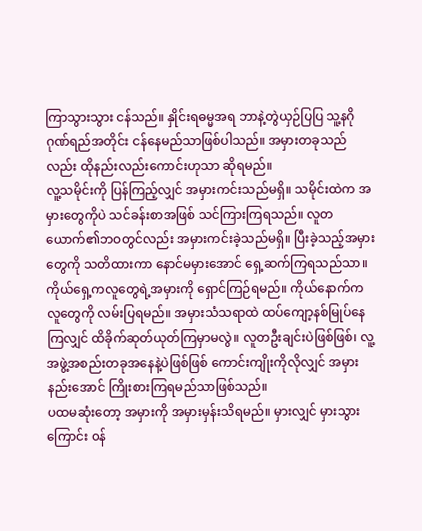ကြာသွားသွား ငန်သည်။ နှိုင်းရဓမ္မအရ ဘာနဲ့တွဲယှဉ်ပြပြ သူ့နဂိုဂုဏ်ရည်အတိုင်း ငန်နေမည်သာဖြစ်ပါသည်။ အမှားတခုသည်လည်း ထိုနည်းလည်းကောင်းဟုသာ ဆိုရမည်။
လူ့သမိုင်းကို ပြန်ကြည့်လျှင် အမှားကင်းသည်မရှိ။ သမိုင်းထဲက အမှားတွေကိုပဲ သင်ခန်းစာအဖြစ် သင်ကြားကြရသည်။ လူတယောက်၏ဘဝတွင်လည်း အမှားကင်းခဲ့သည်မရှိ။ ပြီးခဲ့သည့်အမှားတွေကို သတိထားကာ နောင်မမှားအောင် ရှေ့ဆက်ကြရသည်သာ။ ကိုယ်ရှေ့ကလူတွေရဲ့အမှားကို ရှောင်ကြဉ်ရမည်။ ကိုယ်နောက်ကလူတွေကို လမ်းပြရမည်။ အမှားသံသရာထဲ ထပ်ကျော့နစ်မြုပ်နေကြလျှင် ထိခိုက်ဆုတ်ယုတ်ကြမှာမလွဲ။ လူတဦးချင်းပဲဖြစ်ဖြစ်၊ လူ့အဖွဲ့အစည်းတခုအနေနဲ့ပဲဖြစ်ဖြစ် ကောင်းကျိုးကိုလိုလျှင် အမှားနည်းအောင် ကြိုးစားကြရမည်သာဖြစ်သည်။
ပထမဆုံးတော့ အမှားကို အမှားမှန်းသိရမည်။ မှားလျှင် မှားသွားကြောင်း ၀န်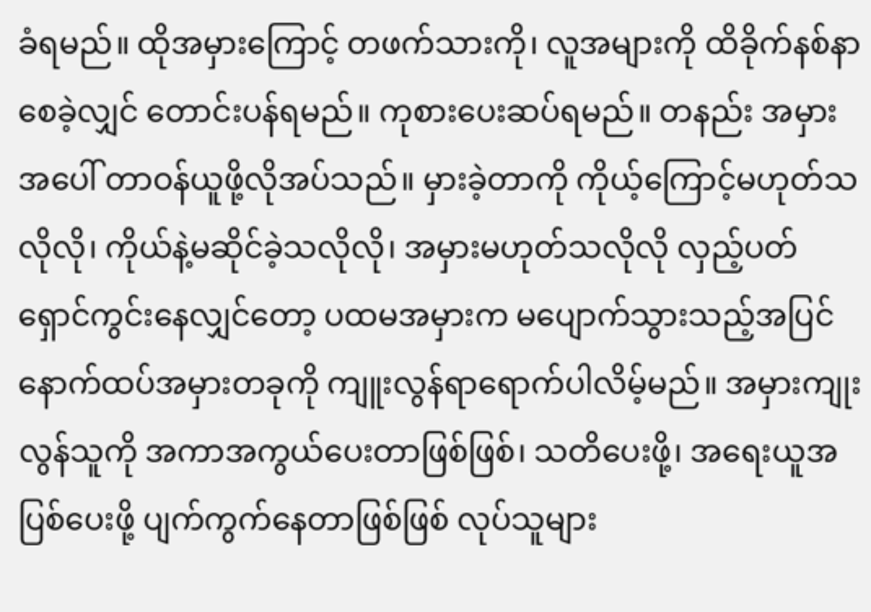ခံရမည်။ ထိုအမှားကြောင့် တဖက်သားကို၊ လူအများကို ထိခိုက်နစ်နာစေခဲ့လျှင် တောင်းပန်ရမည်။ ကုစားပေးဆပ်ရမည်။ တနည်း အမှားအပေါ် တာဝန်ယူဖို့လိုအပ်သည်။ မှားခဲ့တာကို ကိုယ့်ကြောင့်မဟုတ်သလိုလို၊ ကိုယ်နဲ့မဆိုင်ခဲ့သလိုလို၊ အမှားမဟုတ်သလိုလို လှည့်ပတ်ရှောင်ကွင်းနေလျှင်တော့ ပထမအမှားက မပျောက်သွားသည့်အပြင် နောက်ထပ်အမှားတခုကို ကျူးလွန်ရာရောက်ပါလိမ့်မည်။ အမှားကျုးလွန်သူကို အကာအကွယ်ပေးတာဖြစ်ဖြစ်၊ သတိပေးဖို့၊ အရေးယူအပြစ်ပေးဖို့ ပျက်ကွက်နေတာဖြစ်ဖြစ် လုပ်သူများ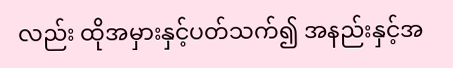လည်း ထိုအမှားနှင့်ပတ်သက်၍ အနည်းနှင့်အ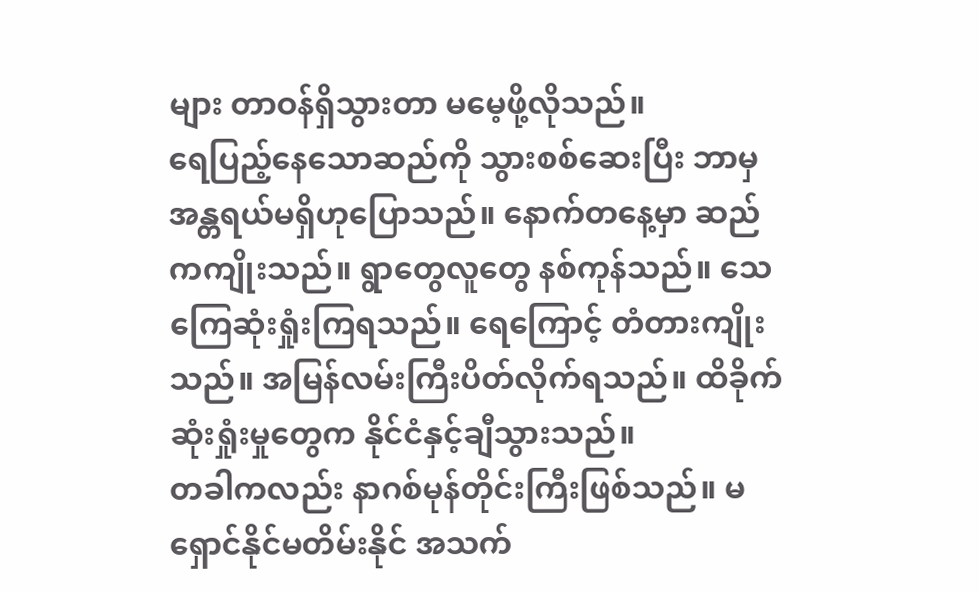များ တာဝန်ရှိသွားတာ မမေ့ဖို့လိုသည်။
ရေပြည့်နေသောဆည်ကို သွားစစ်ဆေးပြီး ဘာမှအန္တရယ်မရှိဟုပြောသည်။ နောက်တနေ့မှာ ဆည်ကကျိုးသည်။ ရွာတွေလူတွေ နစ်ကုန်သည်။ သေကြေဆုံးရှုံးကြရသည်။ ရေကြောင့် တံတားကျိုးသည်။ အမြန်လမ်းကြီးပိတ်လိုက်ရသည်။ ထိခိုက်ဆုံးရှုံးမှုတွေက နိုင်ငံနှင့်ချီသွားသည်။
တခါကလည်း နာဂစ်မုန်တိုင်းကြီးဖြစ်သည်။ မရှောင်နိုင်မတိမ်းနိုင် အသက်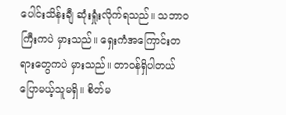ပေါင်းသိန်းချီ ဆုံးရှုံးလိုက်ရသည်။ သဘာဝကြီးကပဲ မှားသည်။ ရှေးကံအကြောင်းတရားတွေကပဲ မှားသည်။ တာဝန်ရှိပါတယ် ပြောမယ့်သူမရှိ။ စိတ်မ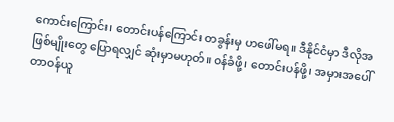ကောင်းကြောင်း၊ တောင်းပန်ကြောင်း တခွန်းမှ ဟဖေါ်မရ။ ဒီနိုင်ငံမှာ ဒီလိုအဖြစ်မျိုးတွေ ပြောရလျှင် ဆုံးမှာမဟုတ်။ ၀န်ခံဖို့၊ တောင်းပန်ဖို့၊ အမှားအပေါ် တာဝန်ယူ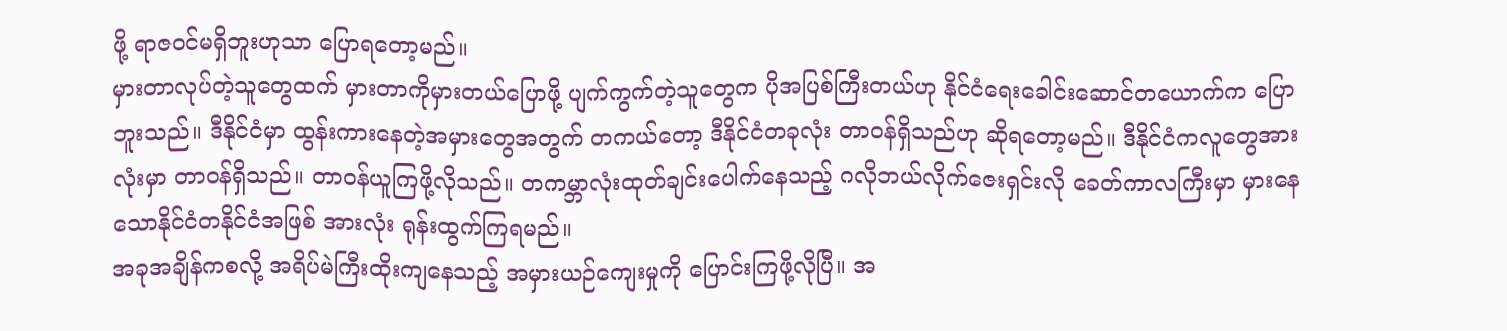ဖို့ ရာဇဝင်မရှိဘူးဟုသာ ပြောရတော့မည်။
မှားတာလုပ်တဲ့သူတွေထက် မှားတာကိုမှားတယ်ပြောဖို့ ပျက်ကွက်တဲ့သူတွေက ပိုအပြစ်ကြီးတယ်ဟု နိုင်ငံရေးခေါင်းဆောင်တယောက်က ပြောဘူးသည်။ ဒီနိုင်ငံမှာ ထွန်းကားနေတဲ့အမှားတွေအတွက် တကယ်တော့ ဒီနိုင်ငံတခုလုံး တာဝန်ရှိသည်ဟု ဆိုရတော့မည်။ ဒီနိုင်ငံကလူတွေအားလုံးမှာ တာဝန်ရှိသည်။ တာဝန်ယူကြဖို့လိုသည်။ တကမ္ဘာလုံးထုတ်ချင်းပေါက်နေသည့် ဂလိုဘယ်လိုက်ဇေးရှင်းလို ခေတ်ကာလကြီးမှာ မှားနေသောနိုင်ငံတနိုင်ငံအဖြစ် အားလုံး ရုန်းထွက်ကြရမည်။
အခုအချိန်ကစလို့ အရိပ်မဲကြီးထိုးကျနေသည့် အမှားယဉ်ကျေးမှုကို ပြောင်းကြဖို့လိုပြီ။ အ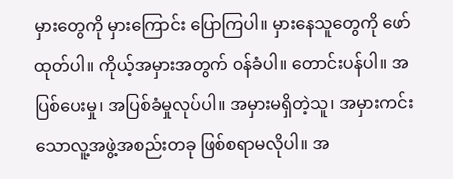မှားတွေကို မှားကြောင်း ပြောကြပါ။ မှားနေသူတွေကို ဖော်ထုတ်ပါ။ ကိုယ့်အမှားအတွက် ၀န်ခံပါ။ တောင်းပန်ပါ။ အပြစ်ပေးမှု၊ အပြစ်ခံမှုလုပ်ပါ။ အမှားမရှိတဲ့သူ၊ အမှားကင်းသောလူ့အဖွဲ့အစည်းတခု ဖြစ်စရာမလိုပါ။ အ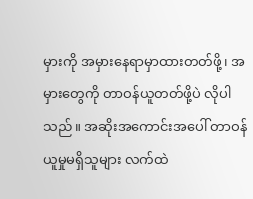မှားကို အမှားနေရာမှာထားတတ်ဖို့၊ အမှားတွေကို တာဝန်ယူတတ်ဖို့ပဲ လိုပါသည်။ အဆိုးအကောင်းအပေါ် တာဝန်ယူမှုမရှိသူများ လက်ထဲ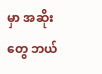မှာ အဆိုးတွေ ဘယ်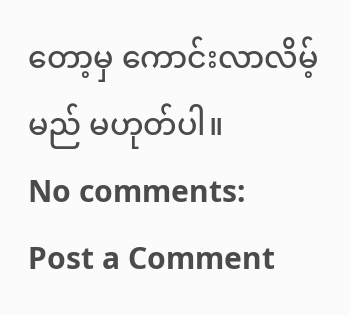တော့မှ ကောင်းလာလိမ့်မည် မဟုတ်ပါ။
No comments:
Post a Comment